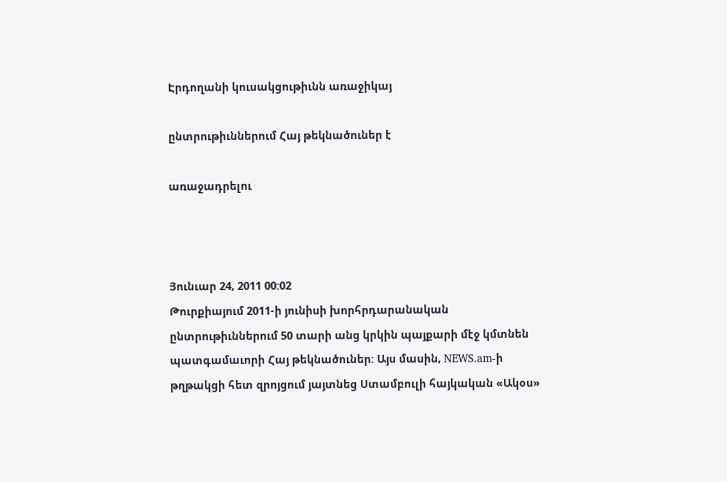Էրդողանի կուսակցութիւնն առաջիկայ

ընտրութիւններում Հայ թեկնածուներ է

առաջադրելու



Յունւար 24, 2011 00:02
Թուրքիայում 2011-ի յունիսի խորհրդարանական ընտրութիւններում 50 տարի անց կրկին պայքարի մէջ կմտնեն պատգամաւորի Հայ թեկնածուներ: Այս մասին, NEWS.am-ի թղթակցի հետ զրոյցում յայտնեց Ստամբուլի հայկական «Ակօս»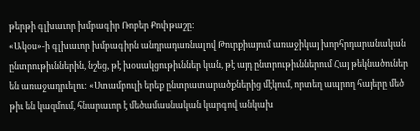թերթի գլխաւոր խմբագիր Ռոբեր Քոփթաշը:
«Ակօս»-ի գլխաւոր խմբագիրն անդրադառնալով Թուրքիայում առաջիկայ խորհրդարանական ընտրութիւններին, նշեց, թէ խօսակցութիւններ կան, թէ այդ ընտրութիւններում Հայ թեկնածուներ են առաջադրւելու: «Ստամբուլի երեք ընտրատարածքներից մէկում, որտեղ ապրող հայերը մեծ թիւ են կազմում, հնարաւոր է մեծամասնական կարգով անկախ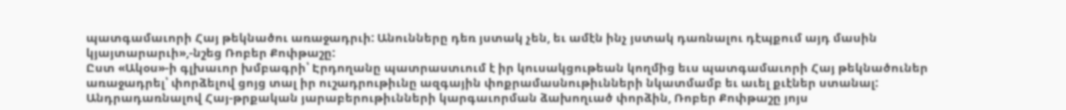պատգամաւորի Հայ թեկնածու առաջադրւի: Անունները դեռ յստակ չեն, եւ ամէն ինչ յստակ դառնալու դէպքում այդ մասին կյայտարարւի»,-նշեց Ռոբեր Քոփթաշը:
Ըստ «Ակօս»-ի գլխաւոր խմբագրի՝ Էրդողանը պատրաստւում է իր կուսակցութեան կողմից եւս պատգամաւորի Հայ թեկնածուներ առաջադրել՝ փորձելով ցոյց տալ իր ուշադրութիւնը ազգային փոքրամասնութիւնների նկատմամբ եւ աւել քւէներ ստանալ:
Անդրադառնալով Հայ-թրքական յարաբերութիւնների կարգաւորման ձախողւած փորձին, Ռոբեր Քոփթաշը յոյս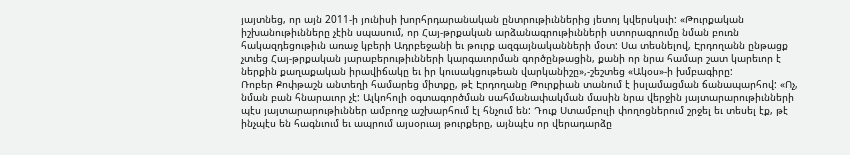յայտնեց, որ այն 2011-ի յունիսի խորհրդարանական ընտրութիւններից յետոյ կվերսկսւի: «Թուրքական իշխանութիւնները չէին սպասում, որ Հայ-թրքական արձանագրութիւնների ստորագրումը նման բուռն հակազդեցութիւն առաջ կբերի Ադրբեջանի եւ թուրք ազգայնականների մօտ: Սա տեսնելով, Էրդողանն ընթացք չտւեց Հայ-թրքական յարաբերութիւնների կարգաւորման գործընթացին, քանի որ նրա համար շատ կարեւոր է ներքին քաղաքական իրավիճակը եւ իր կուսակցութեան վարկանիշը»,-շեշտեց «Ակօս»-ի խմբագիրը:
Ռոբեր Քոփթաշն անտեղի համարեց միտքը, թէ Էրդողանը Թուրքիան տանում է իսլամացման ճանապարհով: «Ոչ, նման բան հնարաւոր չէ: Ալկոհոլի օգտագործման սահմանափակման մասին նրա վերջին յայտարարութիւնների պէս յայտարարութիւններ ամբողջ աշխարհում էլ հնչում են: Դուք Ստամբուլի փողոցներում շրջել եւ տեսել էք, թէ ինչպէս են հագնւում եւ ապրում այսօրւայ թուրքերը, այնպէս որ վերադարձը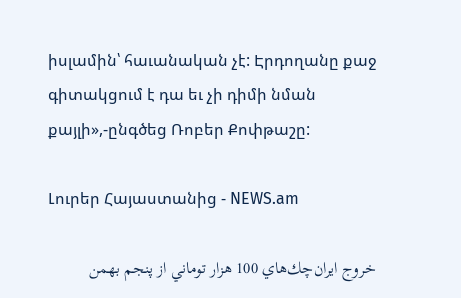իսլամին՝ հաւանական չէ: Էրդողանը քաջ գիտակցում է դա եւ չի դիմի նման քայլի»,-ընգծեց Ռոբեր Քոփթաշը:

Լուրեր Հայաստանից - NEWS.am

خروج ايران‌چك‌هاي 100 هزار توماني از پنجم بهمن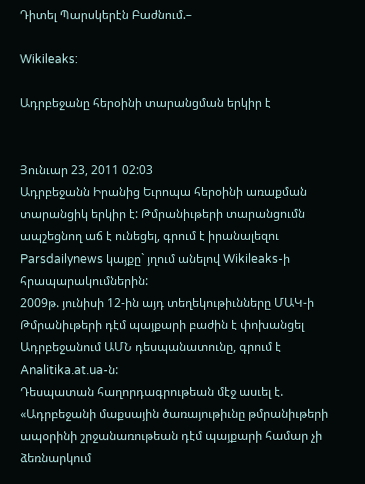Դիտել Պարսկերէն Բաժնում.–

Wikileaks:

Ադրբեջանը հերօինի տարանցման երկիր է


Յունւար 23, 2011 02:03
Ադրբեջանն Իրանից Եւրոպա հերօինի առաքման տարանցիկ երկիր է: Թմրանիւթերի տարանցումն ապշեցնող աճ է ունեցել, գրում է իրանալեզու Parsdailynews կայքը` յղում անելով Wikileaks-ի հրապարակումներին:
2009թ. յունիսի 12-ին այդ տեղեկութիւնները ՄԱԿ-ի Թմրանիւթերի դէմ պայքարի բաժին է փոխանցել Ադրբեջանում ԱՄՆ դեսպանատունը, գրում է Analitika.at.ua-ն:
Դեսպատան հաղորդագրութեան մէջ ասւել է.
«Ադրբեջանի մաքսային ծառայութիւնը թմրանիւթերի ապօրինի շրջանառութեան դէմ պայքարի համար չի ձեռնարկում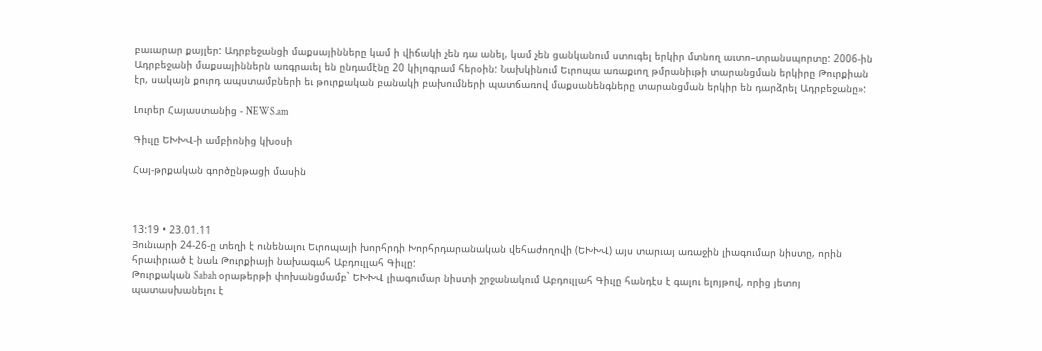բաւարար քայլեր: Ադրբեջանցի մաքսայինները կամ ի վիճակի չեն դա անել, կամ չեն ցանկանում ստուգել երկիր մտնող աւտո–տրանսպորտը: 2006-ին Ադրբեջանի մաքսայիններն առգրաւել են ընդամէնը 20 կիլոգրամ հերօին: Նախկինում Եւրոպա առաքւող թմրանիւթի տարանցման երկիրը Թուրքիան էր, սակայն քուրդ ապստամբների եւ թուրքական բանակի բախումների պատճառով մաքսանենգները տարանցման երկիր են դարձրել Ադրբեջանը»:

Լուրեր Հայաստանից - NEWS.am

Գիւլը ԵԽԽՎ-ի ամբիոնից կխօսի

Հայ-թրքական գործընթացի մասին



13:19 • 23.01.11
Յունւարի 24-26-ը տեղի է ունենալու Եւրոպայի խորհրդի Խորհրդարանական վեհաժողովի (ԵԽԽՎ) այս տարւայ առաջին լիագումար նիստը, որին հրաւիրւած է նաև Թուրքիայի նախագահ Աբդուլլահ Գիւլը:
Թուրքական Sabah օրաթերթի փոխանցմամբ` ԵԽԽՎ լիագումար նիստի շրջանակում Աբդուլլահ Գիւլը հանդէս է գալու ելոյթով, որից յետոյ պատասխանելու է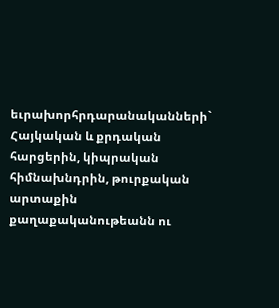եւրախորհրդարանականների` Հայկական և քրդական հարցերին, կիպրական հիմնախնդրին, թուրքական արտաքին քաղաքականութեանն ու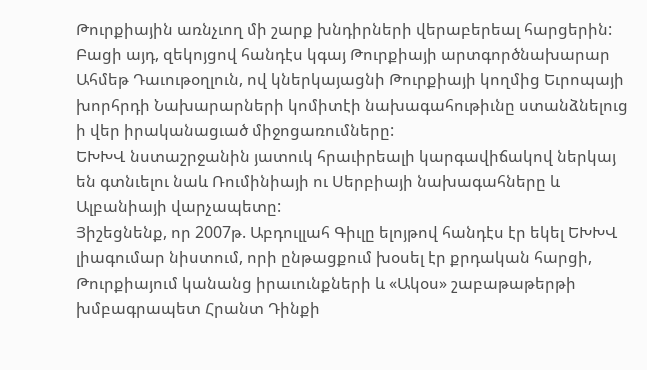Թուրքիային առնչւող մի շարք խնդիրների վերաբերեալ հարցերին:
Բացի այդ, զեկոյցով հանդէս կգայ Թուրքիայի արտգործնախարար Ահմեթ Դաւութօղլուն, ով կներկայացնի Թուրքիայի կողմից Եւրոպայի խորհրդի Նախարարների կոմիտէի նախագահութիւնը ստանձնելուց ի վեր իրականացւած միջոցառումները:
ԵԽԽՎ նստաշրջանին յատուկ հրաւիրեալի կարգավիճակով ներկայ են գտնւելու նաև Ռումինիայի ու Սերբիայի նախագահները և Ալբանիայի վարչապետը:
Յիշեցնենք, որ 2007թ. Աբդուլլահ Գիւլը ելոյթով հանդէս էր եկել ԵԽԽՎ լիագումար նիստում, որի ընթացքում խօսել էր քրդական հարցի, Թուրքիայում կանանց իրաւունքների և «Ակօս» շաբաթաթերթի խմբագրապետ Հրանտ Դինքի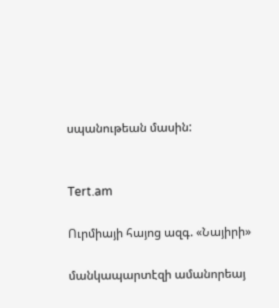սպանութեան մասին:


Tert.am

Ուրմիայի հայոց ազգ. «Նայիրի»

մանկապարտէզի ամանորեայ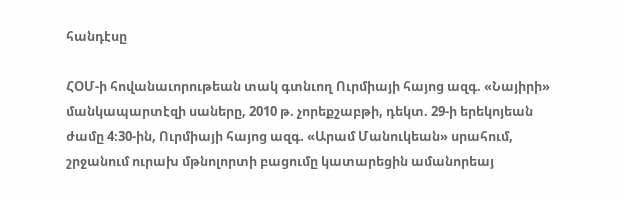հանդէսը

ՀՕՄ-ի հովանաւորութեան տակ գտնւող Ուրմիայի հայոց ազգ. «Նայիրի» մանկապարտէզի սաները, 2010 թ. չորեքշաբթի, դեկտ. 29-ի երեկոյեան ժամը 4։30-ին, Ուրմիայի հայոց ազգ. «Արամ Մանուկեան» սրահում, շրջանում ուրախ մթնոլորտի բացումը կատարեցին ամանորեայ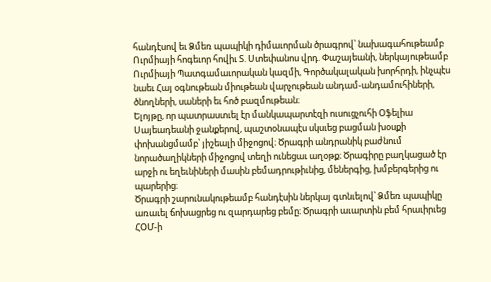հանդէսով եւ Ձմեռ պապիկի դիմաւորման ծրագրով՝ նախագահութեամբ Ուրմիայի հոգեւոր հովիւ Տ. Ստեփանոս վրդ. Փաշայեանի, ներկայութեամբ Ուրմիայի Պատգամաւորական կազմի, Գործակալական խորհրդի, ինչպէս նաեւ Հայ օգնութեան միութեան վարչութեան անդամ-անդամուհիների, ծնողների, սաների եւ հոծ բազմութեան։
Ելոյթը, որ պատրաստւել էր մանկապարտէզի ուսուցչուհի Օֆելիա Սայեադեանի ջանքերով, պաշտօնապէս սկսւեց բացման խօսքի փոխանցմամբ՝ յիշեալի միջոցով։ Ծրագրի անդրանիկ բաժնում նորածաղիկների միջոցով տեղի ունեցաւ աղօթք։ Ծրագիրը բաղկացած էր արջի ու եղեւնիների մասին բեմադրութիւնից, մեներգից, խմբերգերից ու պարերից։
Ծրագրի շարունակութեամբ հանդէսին ներկայ գտնւելով՝ Ձմեռ պապիկը առաւել ճոխացրեց ու զարդարեց բեմը։ Ծրագրի աւարտին բեմ հրաւիրւեց ՀՕՄ-ի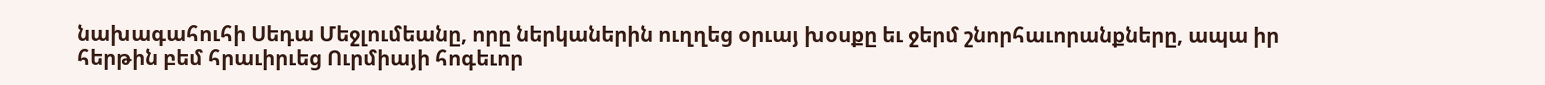նախագահուհի Սեդա Մեջլումեանը, որը ներկաներին ուղղեց օրւայ խօսքը եւ ջերմ շնորհաւորանքները, ապա իր հերթին բեմ հրաւիրւեց Ուրմիայի հոգեւոր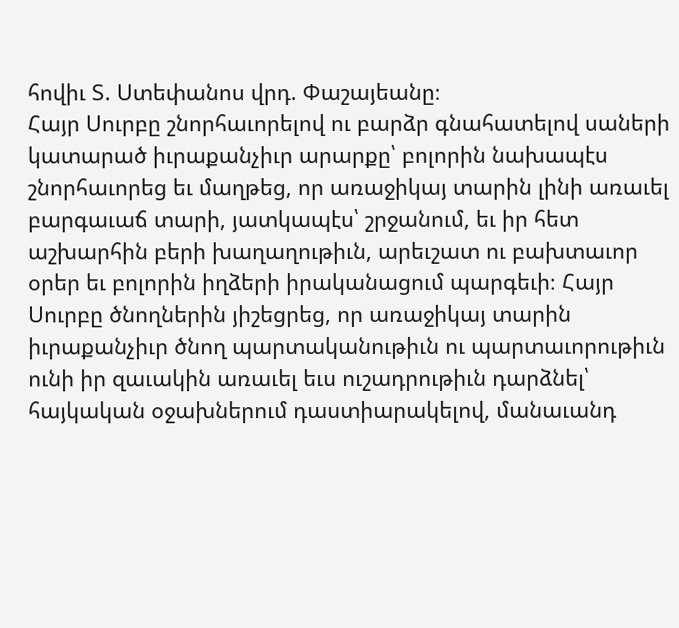հովիւ Տ. Ստեփանոս վրդ. Փաշայեանը։
Հայր Սուրբը շնորհաւորելով ու բարձր գնահատելով սաների կատարած իւրաքանչիւր արարքը՝ բոլորին նախապէս շնորհաւորեց եւ մաղթեց, որ առաջիկայ տարին լինի առաւել բարգաւաճ տարի, յատկապէս՝ շրջանում, եւ իր հետ աշխարհին բերի խաղաղութիւն, արեւշատ ու բախտաւոր օրեր եւ բոլորին իղձերի իրականացում պարգեւի։ Հայր Սուրբը ծնողներին յիշեցրեց, որ առաջիկայ տարին իւրաքանչիւր ծնող պարտականութիւն ու պարտաւորութիւն ունի իր զաւակին առաւել եւս ուշադրութիւն դարձնել՝ հայկական օջախներում դաստիարակելով, մանաւանդ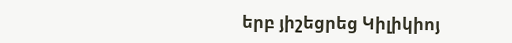երբ յիշեցրեց Կիլիկիոյ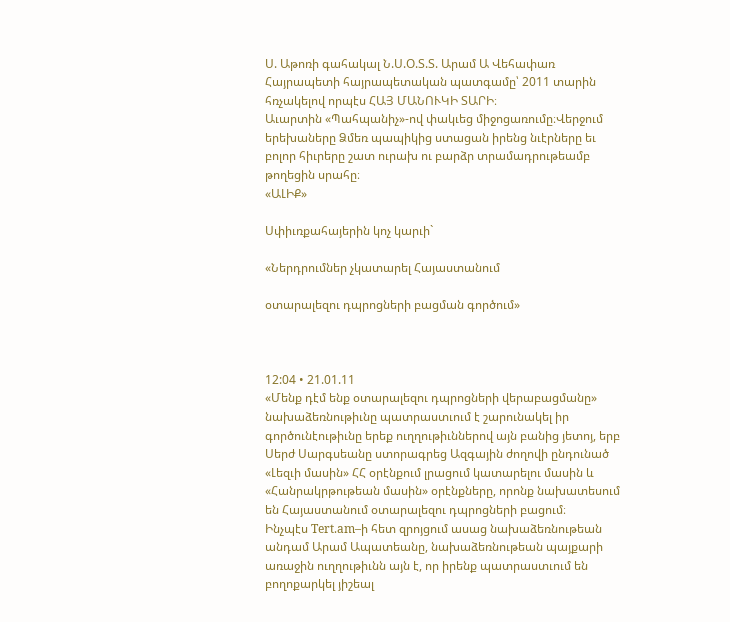Ս. Աթոռի գահակալ Ն.Ս.Օ.Տ.Տ. Արամ Ա Վեհափառ Հայրապետի հայրապետական պատգամը՝ 2011 տարին հռչակելով որպէս ՀԱՅ ՄԱՆՈՒԿԻ ՏԱՐԻ։
Աւարտին «Պահպանիչ»-ով փակւեց միջոցառումը։Վերջում երեխաները Ձմեռ պապիկից ստացան իրենց նւէրները եւ բոլոր հիւրերը շատ ուրախ ու բարձր տրամադրութեամբ թողեցին սրահը։
«ԱԼԻՔ»

Սփիւռքահայերին կոչ կարւի`

«Ներդրումներ չկատարել Հայաստանում

օտարալեզու դպրոցների բացման գործում»



12:04 • 21.01.11
«Մենք դէմ ենք օտարալեզու դպրոցների վերաբացմանը» նախաձեռնութիւնը պատրաստւում է շարունակել իր գործունէութիւնը երեք ուղղութիւններով այն բանից յետոյ, երբ Սերժ Սարգսեանը ստորագրեց Ազգային ժողովի ընդունած «Լեզւի մասին» ՀՀ օրէնքում լրացում կատարելու մասին և «Հանրակրթութեան մասին» օրէնքները, որոնք նախատեսում են Հայաստանում օտարալեզու դպրոցների բացում։
Ինչպէս Tert.am–ի հետ զրոյցում ասաց նախաձեռնութեան անդամ Արամ Ապատեանը, նախաձեռնութեան պայքարի առաջին ուղղութիւնն այն է, որ իրենք պատրաստւում են բողոքարկել յիշեալ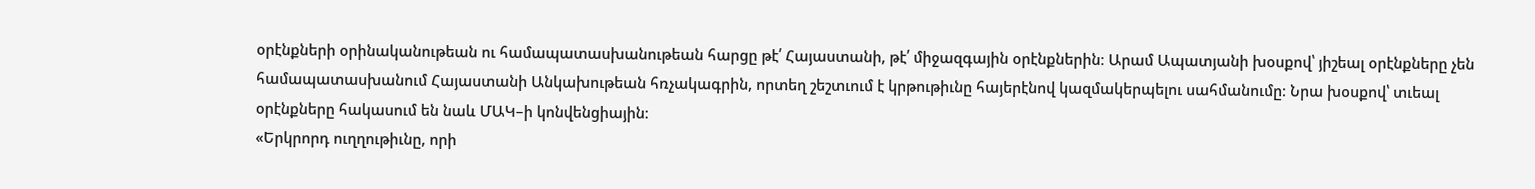օրէնքների օրինականութեան ու համապատասխանութեան հարցը թէ՛ Հայաստանի, թէ՛ միջազգային օրէնքներին։ Արամ Ապատյանի խօսքով՝ յիշեալ օրէնքները չեն համապատասխանում Հայաստանի Անկախութեան հռչակագրին, որտեղ շեշտւում է կրթութիւնը հայերէնով կազմակերպելու սահմանումը։ Նրա խօսքով՝ տւեալ օրէնքները հակասում են նաև ՄԱԿ–ի կոնվենցիային։
«Երկրորդ ուղղութիւնը, որի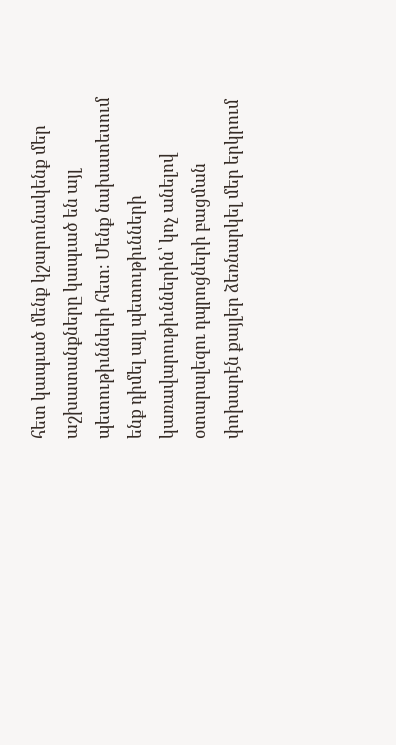հետ կապւած մենք կշարունակենք մեր աշխատանքները կապւած են այլ պետութիւնների հետ։ Մենք նախատեսում ենք դիմել այլ պետութիւնների կառավարութիւններին՝ կոչ անելով օտարալեզու դպրոցների բացման փոխարէն քայլեր ձեռնարկել մեր երկրում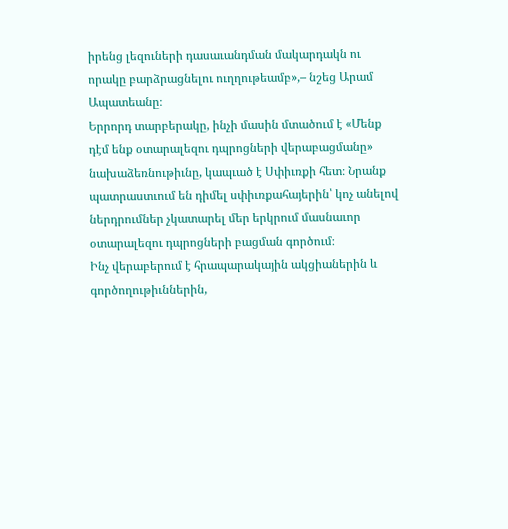իրենց լեզուների դասաւանդման մակարդակն ու որակը բարձրացնելու ուղղութեամբ»,– նշեց Արամ Ապատեանը։
Երրորդ տարբերակը, ինչի մասին մտածում է «Մենք դէմ ենք օտարալեզու դպրոցների վերաբացմանը» նախաձեռնութիւնը, կապւած է Սփիւռքի հետ։ Նրանք պատրաստւում են դիմել սփիւռքահայերին՝ կոչ անելով ներդրումներ չկատարել մեր երկրում մասնաւոր օտարալեզու դպրոցների բացման գործում։
Ինչ վերաբերում է հրապարակային ակցիաներին և գործողութիւններին,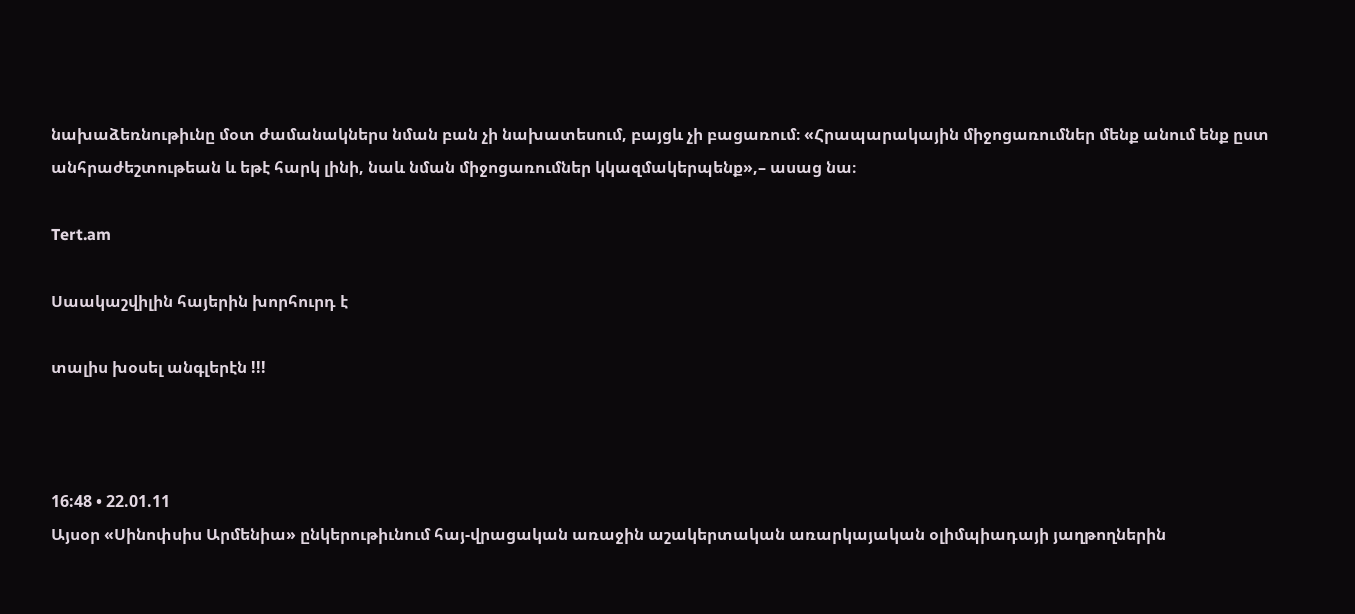նախաձեռնութիւնը մօտ ժամանակներս նման բան չի նախատեսում, բայցև չի բացառում։ «Հրապարակային միջոցառումներ մենք անում ենք ըստ անհրաժեշտութեան և եթէ հարկ լինի, նաև նման միջոցառումներ կկազմակերպենք»,– ասաց նա։

Tert.am

Սաակաշվիլին հայերին խորհուրդ է

տալիս խօսել անգլերէն !!!



16:48 • 22.01.11
Այսօր «Սինոփսիս Արմենիա» ընկերութիւնում հայ-վրացական առաջին աշակերտական առարկայական օլիմպիադայի յաղթողներին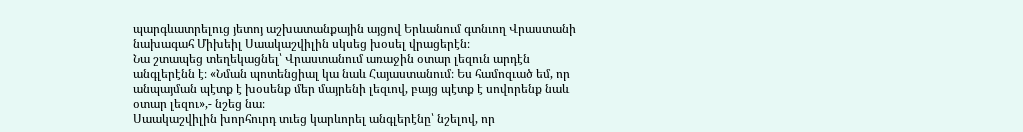պարգևատրելուց յետոյ աշխատանքային այցով Երևանում գտնւող Վրաստանի նախագահ Միխեիլ Սաակաշվիլին սկսեց խօսել վրացերէն։
Նա շտապեց տեղեկացնել՝ Վրաստանում առաջին օտար լեզուն արդէն անգլերէնն է։ «Նման պոտենցիալ կա նաև Հայաստանում։ Ես համոզւած եմ, որ անպայման պէտք է խօսենք մեր մայրենի լեզւով, բայց պէտք է սովորենք նաև օտար լեզու»,- նշեց նա։
Սաակաշվիլին խորհուրդ տւեց կարևորել անգլերէնը՝ նշելով, որ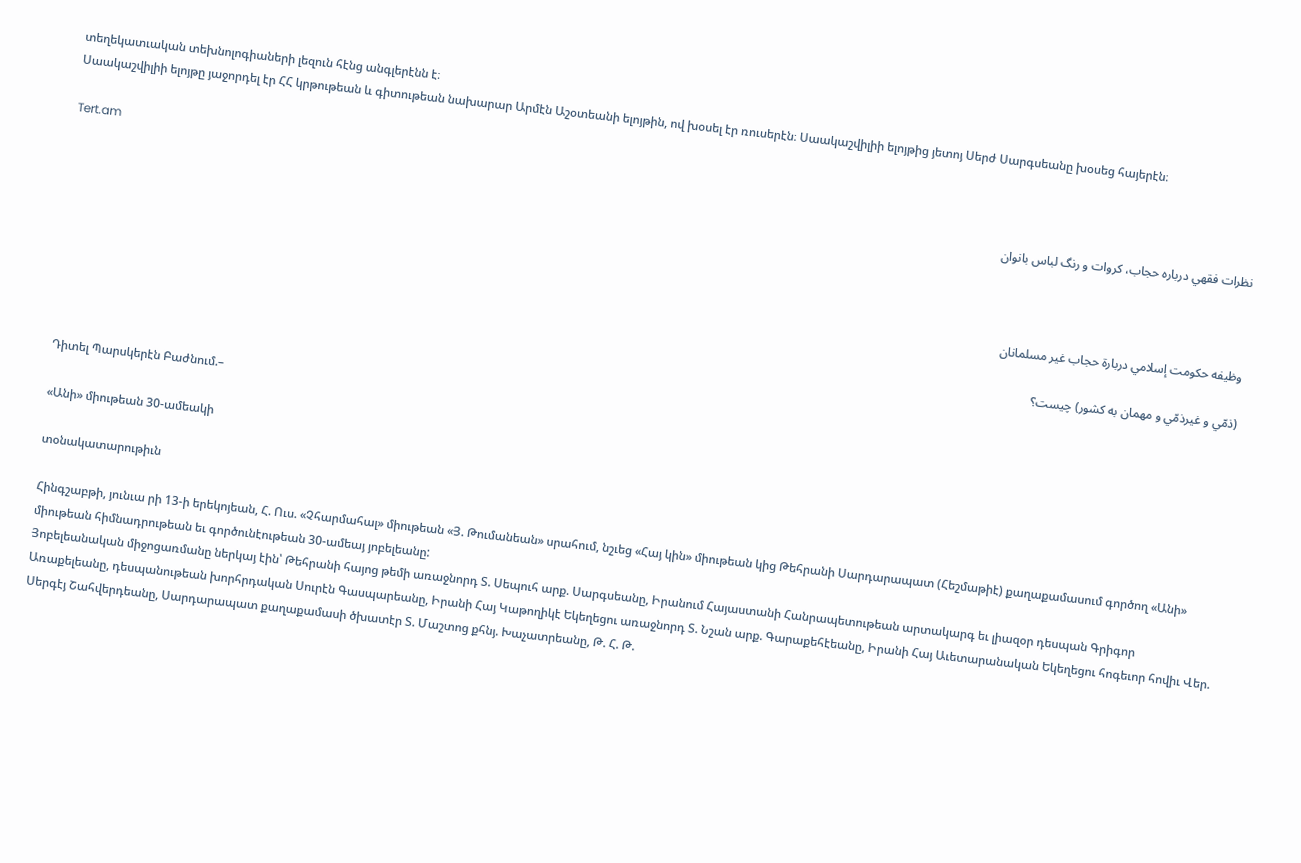տեղեկատւական տեխնոլոգիաների լեզուն հէնց անգլերէնն է։
Սաակաշվիլիի ելոյթը յաջորդել էր ՀՀ կրթութեան և գիտութեան նախարար Արմէն Աշօտեանի ելոյթին, ով խօսել էր ռուսերէն։ Սաակաշվիլիի ելոյթից յետոյ Սերժ Սարգսեանը խօսեց հայերէն։

Tert.am

نظرات فقهي درباره حجاب، كروات و رنگ لباس بانوان



وظيفه حکومت إسلامي دربارة حجاب غير مسلمانان

(ذمّي و غيرذمّي و مهمان به کشور) چيست؟

Դիտել Պարսկերէն Բաժնում.–

«Անի» միութեան 30-ամեակի

տօնակատարութիւն

Հինգշաբթի, յունւա րի 13-ի երեկոյեան, Հ. Ուս. «Չհարմահալ» միութեան «Յ. Թումանեան» սրահում, նշւեց «Հայ կին» միութեան կից Թեհրանի Սարդարապատ (Հեշմաթիէ) քաղաքամասում գործող «Անի» միութեան հիմնադրութեան եւ գործունէութեան 30-ամեայ յոբելեանը:
Յոբելեանական միջոցառմանը ներկայ էին՝ Թեհրանի հայոց թեմի առաջնորդ Տ. Սեպուհ արք. Սարգսեանը, Իրանում Հայաստանի Հանրապետութեան արտակարգ եւ լիազօր դեսպան Գրիգոր Առաքելեանը, դեսպանութեան խորհրդական Սուրէն Գասպարեանը, Իրանի Հայ Կաթողիկէ Եկեղեցու առաջնորդ Տ. Նշան արք. Գարաքեհէեանը, Իրանի Հայ Աւետարանական Եկեղեցու հոգեւոր հովիւ Վեր. Սերգէյ Շահվերդեանը, Սարդարապատ քաղաքամասի ծխատէր Տ. Մաշտոց քհնյ. Խաչատրեանը, Թ. Հ. Թ.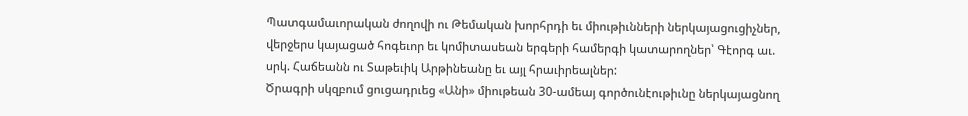Պատգամաւորական ժողովի ու Թեմական խորհրդի եւ միութիւնների ներկայացուցիչներ, վերջերս կայացած հոգեւոր եւ կոմիտասեան երգերի համերգի կատարողներ՝ Գէորգ աւ. սրկ. Հաճեանն ու Տաթեւիկ Արթինեանը եւ այլ հրաւիրեալներ:
Ծրագրի սկզբում ցուցադրւեց «Անի» միութեան 30-ամեայ գործունէութիւնը ներկայացնող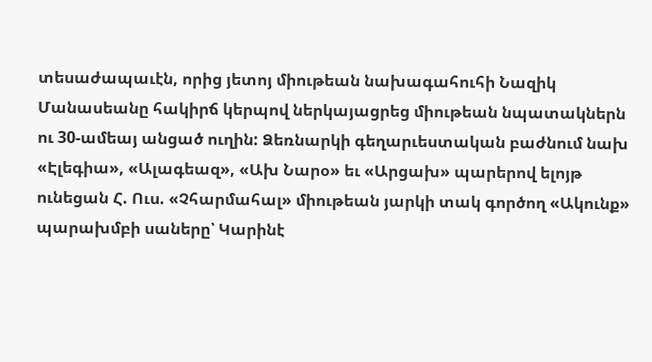տեսաժապաւէն, որից յետոյ միութեան նախագահուհի Նազիկ Մանասեանը հակիրճ կերպով ներկայացրեց միութեան նպատակներն ու 30-ամեայ անցած ուղին: Ձեռնարկի գեղարւեստական բաժնում նախ «Էլեգիա», «Ալագեազ», «Ախ Նարօ» եւ «Արցախ» պարերով ելոյթ ունեցան Հ. Ուս. «Չհարմահալ» միութեան յարկի տակ գործող «Ակունք» պարախմբի սաները՝ Կարինէ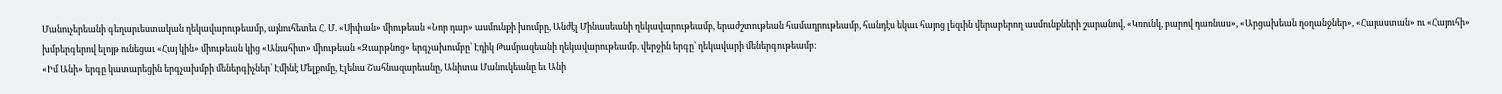Մանուչերեանի գեղարւեստական ղեկավարութեամբ, այնուհետեւ Հ. Մ. «Սիփան» միութեան «Նոր դար» ասմունքի խումբը, Անժէլ Մինասեանի ղեկավարութեամբ, երաժշտութեան համադրութեամբ, հանդէս եկաւ հայոց լեզւին վերաբերող ասմունքների շարանով, «Կռունկ, բարով դառնաս», «Արցախեան ղօղանջներ», «Հայաստան» ու «Հայուհի» խմբերգերով ելոյթ ունեցաւ «Հայ կին» միութեան կից «Անահիտ» միութեան «Զւարթնոց» երգչախումբը՝ Էդիկ Թամրազեանի ղեկավարութեամբ. վերջին երգը՝ ղեկավարի մեներգութեամբ:
«Իմ Անի» երգը կատարեցին երգչախմբի մեներգիչներ՝ Էմինէ Մելքոմը, Էլենա Շահնազարեանը, Անիտա Մանուկեանը եւ Անի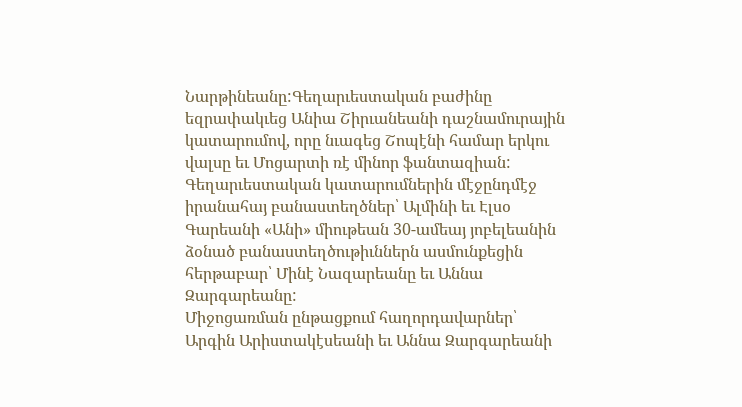Նարթինեանը:Գեղարւեստական բաժինը եզրափակւեց Անիա Շիրւանեանի դաշնամուրային կատարումով, որը նւագեց Շոպէնի համար երկու վալսը եւ Մոցարտի ռէ մինոր ֆանտազիան: Գեղարւեստական կատարումներին մէջընդմէջ իրանահայ բանաստեղծներ՝ Ալմինի եւ Էլսօ Գարեանի «Անի» միութեան 30-ամեայ յոբելեանին ձօնած բանաստեղծութիւններն ասմունքեցին հերթաբար՝ Մինէ Նազարեանը եւ Աննա Զարգարեանը:
Միջոցառման ընթացքում հաղորդավարներ՝ Արգին Արիստակէսեանի եւ Աննա Զարգարեանի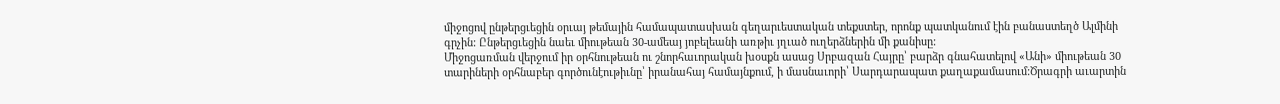միջոցով ընթերցւեցին օրւայ թեմային համապատասխան գեղարւեստական տեքստեր, որոնք պատկանում էին բանաստեղծ Ալմինի գրչին: Ընթերցւեցին նաեւ միութեան 30-ամեայ յոբելեանի առթիւ յղւած ուղերձներին մի քանիսը:
Միջոցառման վերջում իր օրհնութեան ու շնորհաւորական խօսքն ասաց Սրբազան Հայրը՝ բարձր գնահատելով «Անի» միութեան 30 տարիների օրհնաբեր գործունէութիւնը՝ իրանահայ համայնքում, ի մասնաւորի՝ Սարդարապատ քաղաքամասում:Ծրագրի աւարտին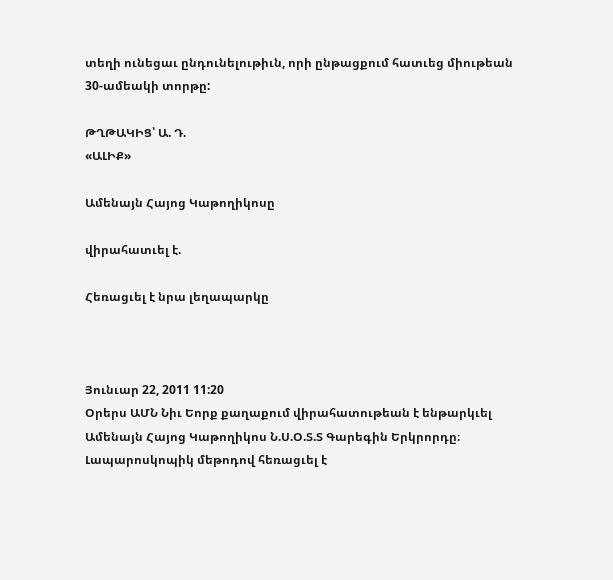տեղի ունեցաւ ընդունելութիւն, որի ընթացքում հատւեց միութեան 30-ամեակի տորթը:

ԹՂԹԱԿԻՑ՝ Ա. Դ.
«ԱԼԻՔ»

Ամենայն Հայոց Կաթողիկոսը

վիրահատւել է.

Հեռացւել է նրա լեղապարկը



Յունւար 22, 2011 11:20
Օրերս ԱՄՆ Նիւ Եորք քաղաքում վիրահատութեան է ենթարկւել Ամենայն Հայոց Կաթողիկոս Ն.Ս.Օ.Տ.Տ Գարեգին Երկրորդը։ Լապարոսկոպիկ մեթոդով հեռացւել է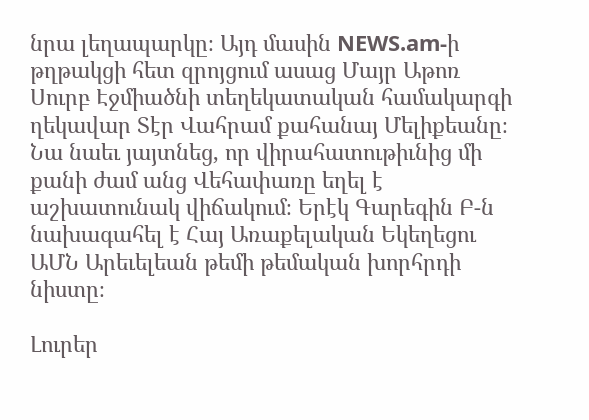նրա լեղապարկը։ Այդ մասին NEWS.am-ի թղթակցի հետ զրոյցում ասաց Մայր Աթոռ Սուրբ Էջմիածնի տեղեկատական համակարգի ղեկավար Տէր Վահրամ քահանայ Մելիքեանը։
Նա նաեւ յայտնեց, որ վիրահատութիւնից մի քանի ժամ անց Վեհափառը եղել է աշխատունակ վիճակում։ Երէկ Գարեգին Բ-ն նախագահել է Հայ Առաքելական Եկեղեցու ԱՄՆ Արեւելեան թեմի թեմական խորհրդի նիստը։

Լուրեր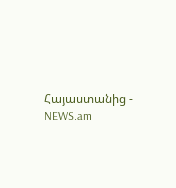Հայաստանից - NEWS.am